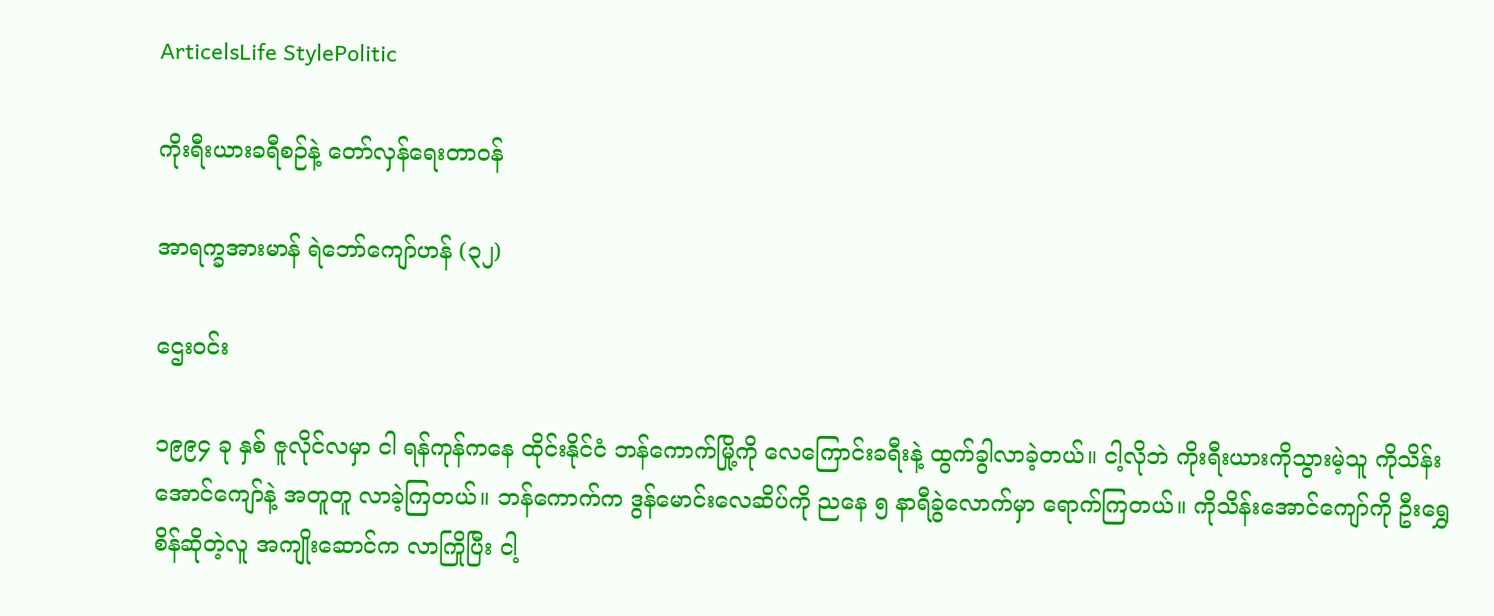ArticelsLife StylePolitic

ကိုးရီးယားခရီစဉ်နဲ့ တော်လှန်ရေးတာဝန်

အာရက္ခအားမာန် ရဲဘော်ကျော်ဟန် (၃၂)

ဌေးဝင်း

၁၉၉၄ ခု နှစ် ဇူလိုင်လမှာ ငါ ရန်ကုန်ကနေ ထိုင်းနိုင်ငံ ဘန်ကောက်မြို့ကို လေကြောင်းခရီးနဲ့ ထွက်ခွါလာခဲ့တယ်။ ငါ့လိုဘဲ ကိုးရီးယားကိုသွားမဲ့သူ ကိုသိန်းအောင်ကျော်နဲ့ အတူတူ လာခဲ့ကြတယ်။ ဘန်ကောက်က ဒွန်မောင်းလေဆိပ်ကို ညနေ ၅ နာရီခွဲလောက်မှာ ရောက်ကြတယ်။ ကိုသိန်းအောင်ကျော်ကို ဦးရွှေစိန်ဆိုတဲ့လူ အကျိုးဆောင်က လာကြိုပြီး ငါ့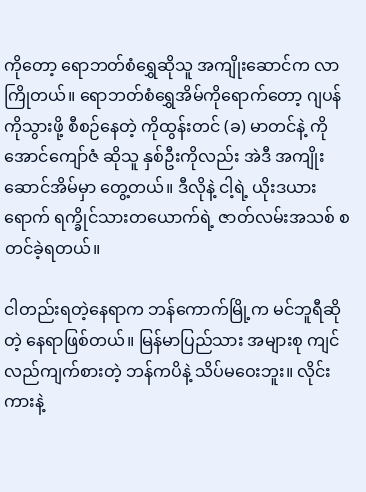ကိုတော့ ရောဘတ်စံရွှေဆိုသူ အကျိုးဆောင်က လာကြိုတယ်။ ရောဘတ်စံရွှေအိမ်ကိုရောက်တော့ ဂျပန်ကိုသွားဖို့ စီစဉ်နေတဲ့ ကိုထွန်းတင် (ခ) မာတင်နဲ့ ကိုအောင်ကျော်ဇံ ဆိုသူ နှစ်ဦးကိုလည်း အဲဒီ အကျိုးဆောင်အိမ်မှာ တွေ့တယ်။ ဒီလိုနဲ့ ငါ့ရဲ့ ယိုးဒယားရောက် ရက္ခိုင်သားတယောက်ရဲ့ ဇာတ်လမ်းအသစ် စတင်ခဲ့ရတယ်။

ငါတည်းရတဲ့နေရာက ဘန်ကောက်မြို့က မင်ဘူရီဆိုတဲ့ နေရာဖြစ်တယ်။ မြန်မာပြည်သား အများစု ကျင်လည်ကျက်စားတဲ့ ဘန်ကပိနဲ့ သိပ်မဝေးဘူး။ လိုင်းကားနဲ့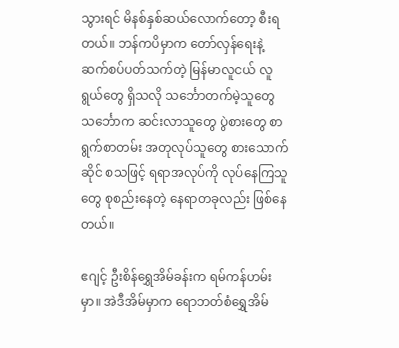သွားရင် မိနစ်နှစ်ဆယ်လောက်တော့ စီးရတယ်။ ဘန်ကပိမှာက တော်လှန်ရေးနဲ့ ဆက်စပ်ပတ်သက်တဲ့ မြန်မာလူငယ် လူရွယ်တွေ ရှိသလို သင်္ဘောတက်မဲ့သူတွေ သင်္ဘောက ဆင်းလာသူတွေ ပွဲစားတွေ စာရွက်စာတမ်း အတုလုပ်သူတွေ စားသောက်ဆိုင် စသဖြင့် ရရာအလုပ်ကို လုပ်နေကြသူတွေ စုစည်းနေတဲ့ နေရာတခုလည်း ဖြစ်နေတယ်။

ဧဂျင့် ဦးစိန်ရွှေအိမ်ခန်းက ရမ်ကန်ဟမ်းမှာ။ အဲဒီအိမ်မှာက ရောဘတ်စံရွှေအိမ်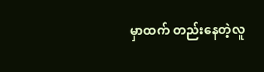မှာထက် တည်းနေတဲ့လူ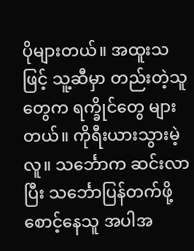ပိုများတယ်။ အထူးသဖြင့် သူ့ဆီမှာ တည်းတဲ့သူတွေက ရက္ခိုင်တွေ များတယ်။ ကိုရီးယားသွားမဲ့လူ။ သင်္ဘောက ဆင်းလာပြီး သင်္ဘောပြန်တက်ဖို့ စောင့်နေသူ အပါအ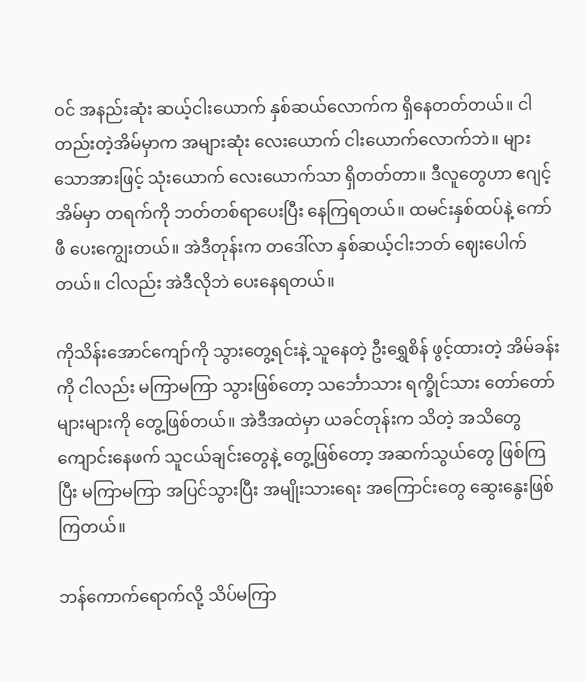ဝင် အနည်းဆုံး ဆယ့်ငါးယောက် နှစ်ဆယ်လောက်က ရှိနေတတ်တယ်။ ငါတည်းတဲ့အိမ်မှာက အများဆုံး လေးယောက် ငါးယောက်လောက်ဘဲ။ များသောအားဖြင့် သုံးယောက် လေးယောက်သာ ရှိတတ်တာ။ ဒီလူတွေဟာ ဧဂျင့်အိမ်မှာ တရက်ကို ဘတ်တစ်ရာပေးပြီး နေကြရတယ်။ ထမင်းနှစ်ထပ်နဲ့ ကော်ဖီ ပေးကျွေးတယ်။ အဲဒီတုန်းက တဒေါ်လာ နှစ်ဆယ့်ငါးဘတ် ဈေးပေါက်တယ်။ ငါလည်း အဲဒီလိုဘဲ ပေးနေရတယ်။

ကိုသိန်းအောင်ကျော်ကို သွားတွေ့ရင်းနဲ့ သူနေတဲ့ ဦးရွှေစိန် ဖွင့်ထားတဲ့ အိမ်ခန်းကို ငါလည်း မကြာမကြာ သွားဖြစ်တော့ သင်္ဘောသား ရက္ခိုင်သား တော်တော်များများကို တွေ့ဖြစ်တယ်။ အဲဒီအထဲမှာ ယခင်တုန်းက သိတဲ့ အသိတွေ ကျောင်းနေဖက် သူငယ်ချင်းတွေနဲ့ တွေ့ဖြစ်တော့ အဆက်သွယ်တွေ ဖြစ်ကြပြီး မကြာမကြာ အပြင်သွားပြီး အမျိုးသားရေး အကြောင်းတွေ ဆွေးနွေးဖြစ်ကြတယ်။

ဘန်ကောက်ရောက်လို့ သိပ်မကြာ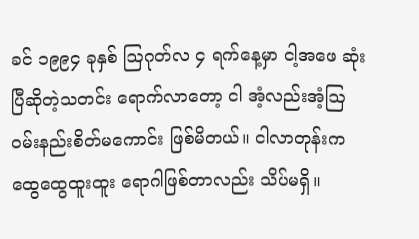ခင် ၁၉၉၄ ခုနှစ် ဩဂုတ်လ ၄ ရက်နေ့မှာ ငါ့အဖေ ဆုံးပြီဆိုတဲ့သတင်း ရောက်လာတော့ ငါ အံ့လည်းအံ့ဩ ဝမ်းနည်းစိတ်မကောင်း ဖြစ်မိတယ်။ ငါလာတုန်းက ထွေထွေထူးထူး ရောဂါဖြစ်တာလည်း သိပ်မရှိ။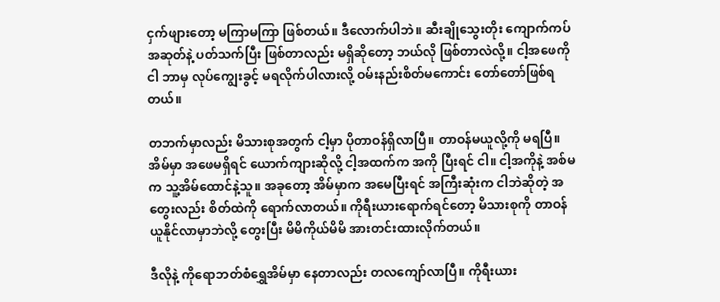ငှက်ဖျားတော့ မကြာမကြာ ဖြစ်တယ်။ ဒီလောက်ပါဘဲ။ ဆီးချိုသွေးတိုး ကျောက်ကပ် အဆုတ်နဲ့ ပတ်သက်ပြီး ဖြစ်တာလည်း မရှိဆိုတော့ ဘယ်လို ဖြစ်တာလဲလို့။ ငါ့အဖေကို ငါ ဘာမှ လုပ်ကျွေးခွင့် မရလိုက်ပါလားလို့ ဝမ်းနည်းစိတ်မကောင်း တော်တော်ဖြစ်ရတယ်။

တဘက်မှာလည်း မိသားစုအတွက် ငါ့မှာ ပိုတာဝန်ရှိလာပြီ။ တာဝန်မယူလို့ကို မရပြီ။ အိမ်မှာ အဖေမရှိရင် ယောက်ကျားဆိုလို့ ငါ့အထက်က အကို ပြီးရင် ငါ။ ငါ့အကိုနဲ့ အစ်မက သူ့အိမ်ထောင်နဲ့သူ။ အခုတော့ အိမ်မှာက အမေပြီးရင် အကြီးဆုံးက ငါဘဲဆိုတဲ့ အတွေးလည်း စိတ်ထဲကို ရောက်လာတယ်။ ကိုရီးယားရောက်ရင်တော့ မိသားစုကို တာဝန်ယူနိုင်လာမှာဘဲလို့ တွေးပြီး မိမိကိုယ်မိမိ အားတင်းထားလိုက်တယ်။

ဒီလိုနဲ့ ကိုရောဘတ်စံရွှေအိမ်မှာ နေတာလည်း တလကျော်လာပြီ။ ကိုရီးယား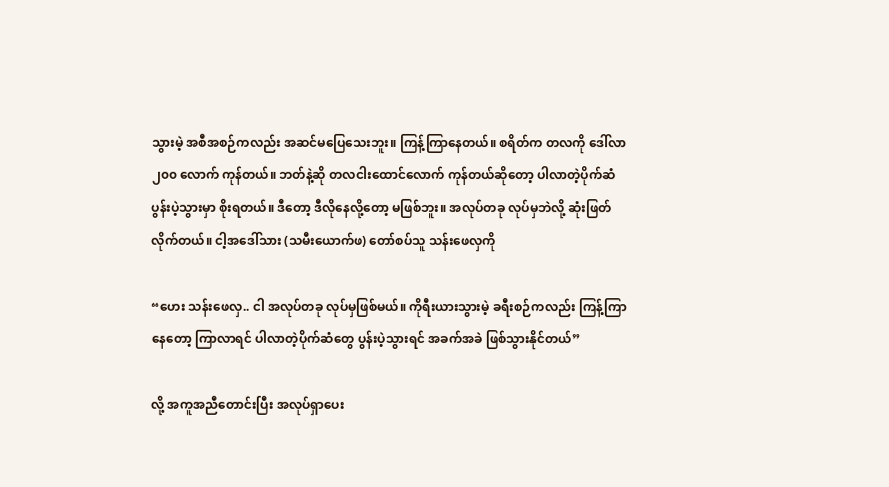သွားမဲ့ အစီအစဉ်ကလည်း အဆင်မပြေသေးဘူး။ ကြန့်ကြာနေတယ်။ စရိတ်က တလကို ဒေါ်လာ ၂၀၀ လောက် ကုန်တယ်။ ဘတ်နဲ့ဆို တလငါးထောင်လောက် ကုန်တယ်ဆိုတော့ ပါလာတဲ့ပိုက်ဆံ ပွန်းပဲ့သွားမှာ စိုးရတယ်။ ဒီတော့ ဒီလိုနေလို့တော့ မဖြစ်ဘူး။ အလုပ်တခု လုပ်မှဘဲလို့ ဆုံးဖြတ်လိုက်တယ်။ ငါ့အဒေါ်သား (သမီးယောက်ဖ) တော်စပ်သူ သန်းဖေလှကို

“ဟေး သန်းဖေလှ.. ငါ အလုပ်တခု လုပ်မှဖြစ်မယ်။ ကိုရီးယားသွားမဲ့ ခရီးစဉ်ကလည်း ကြန့်ကြာနေတော့ ကြာလာရင် ပါလာတဲ့ပိုက်ဆံတွေ ပွန်းပဲ့သွားရင် အခက်အခဲ ဖြစ်သွားနိုင်တယ်”

လို့ အကူအညီတောင်းပြီး အလုပ်ရှာပေး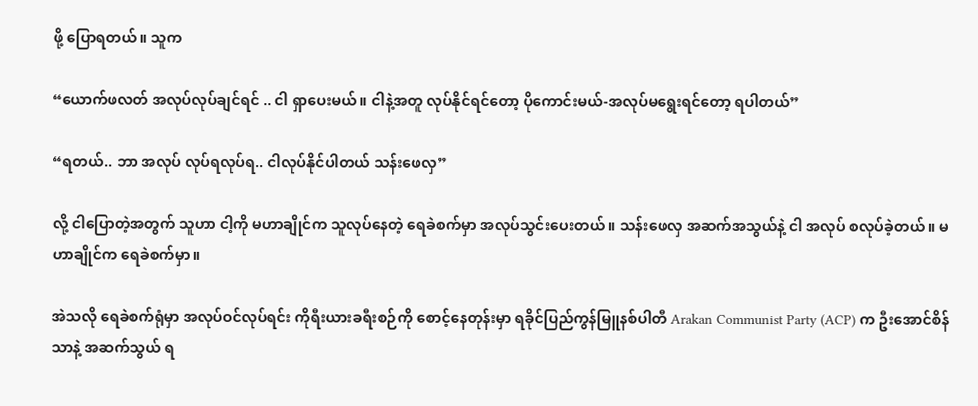ဖို့ ပြောရတယ်။ သူက

“ယောက်ဖလတ် အလုပ်လုပ်ချင်ရင် .. ငါ ရှာပေးမယ်။ ငါနဲ့အတူ လုပ်နိုင်ရင်တော့ ပိုကောင်းမယ်-အလုပ်မရွေးရင်တော့ ရပါတယ်”

“ရတယ်.. ဘာ အလုပ် လုပ်ရလုပ်ရ.. ငါလုပ်နိုင်ပါတယ် သန်းဖေလှ”

လို့ ငါပြောတဲ့အတွက် သူဟာ ငါ့ကို မဟာချိုင်က သူလုပ်နေတဲ့ ရေခဲစက်မှာ အလုပ်သွင်းပေးတယ်။ သန်းဖေလှ အဆက်အသွယ်နဲ့ ငါ အလုပ် စလုပ်ခဲ့တယ်။ မဟာချိုင်က ရေခဲစက်မှာ။

အဲသလို ရေခဲစက်ရုံမှာ အလုပ်ဝင်လုပ်ရင်း ကိုရီးယားခရီးစဉ်ကို စောင့်နေတုန်းမှာ ရခိုင်ပြည်ကွန်မြူနစ်ပါတီ Arakan Communist Party (ACP) က ဦးအောင်စိန်သာနဲ့ အဆက်သွယ် ရ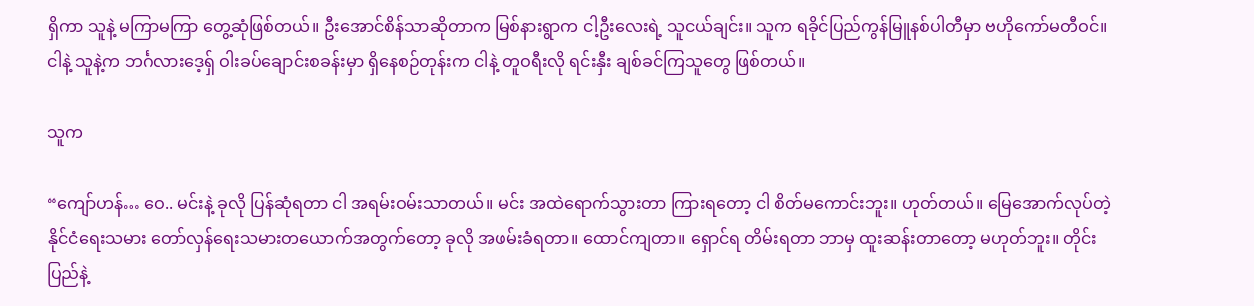ရှိကာ သူနဲ့ မကြာမကြာ တွေ့ဆုံဖြစ်တယ်။ ဦးအောင်စိန်သာဆိုတာက မြစ်နားရွာက ငါ့ဦးလေးရဲ့ သူငယ်ချင်း။ သူက ရခိုင်ပြည်ကွန်မြူနစ်ပါတီမှာ ဗဟိုကော်မတီဝင်။ ငါနဲ့ သူနဲ့က ဘင်္ဂလားဒေ့ရှ် ဝါးခပ်ချောင်းစခန်းမှာ ရှိနေစဉ်တုန်းက ငါနဲ့ တူဝရီးလို ရင်းနှီး ချစ်ခင်ကြသူတွေ ဖြစ်တယ်။

သူက

“ကျော်ဟန်… ဝေ.. မင်းနဲ့ ခုလို ပြန်ဆုံရတာ ငါ အရမ်းဝမ်းသာတယ်။ မင်း အထဲရောက်သွားတာ ကြားရတော့ ငါ စိတ်မကောင်းဘူး။ ဟုတ်တယ်။ မြေအောက်လုပ်တဲ့ နိုင်ငံရေးသမား တော်လှန်ရေးသမားတယောက်အတွက်တော့ ခုလို အဖမ်းခံရတာ။ ထောင်ကျတာ။ ရှောင်ရ တိမ်းရတာ ဘာမှ ထူးဆန်းတာတော့ မဟုတ်ဘူး။ တိုင်းပြည်နဲ့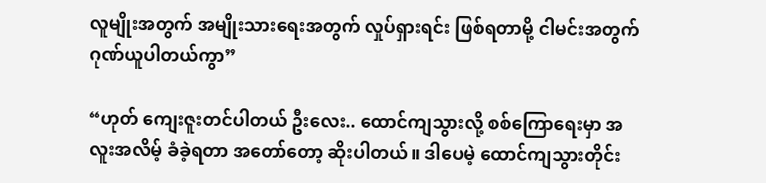လူမျိုးအတွက် အမျိုးသားရေးအတွက် လှုပ်ရှားရင်း ဖြစ်ရတာမို့ ငါမင်းအတွက် ဂုဏ်ယူပါတယ်ကွာ”

“ဟုတ် ကျေးဇူးတင်ပါတယ် ဦးလေး.. ထောင်ကျသွားလို့ စစ်ကြောရေးမှာ အလူးအလိမ့် ခံခဲ့ရတာ အတော်တော့ ဆိုးပါတယ်။ ဒါပေမဲ့ ထောင်ကျသွားတိုင်း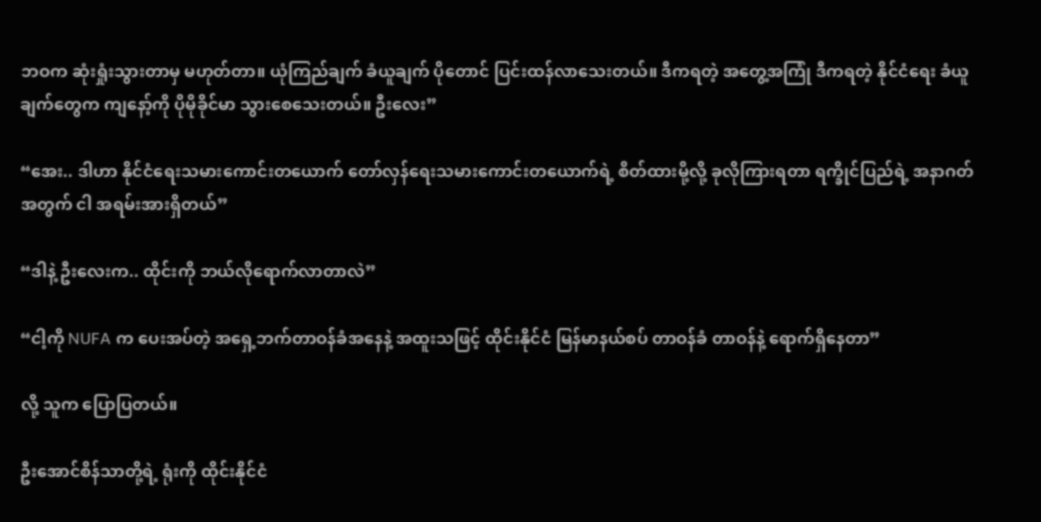ဘဝက ဆုံးရှုံးသွားတာမှ မဟုတ်တာ။ ယုံကြည်ချက် ခံယူချက် ပိုတောင် ပြင်းထန်လာသေးတယ်။ ဒီကရတဲ့ အတွေ့အကြုံ ဒီကရတဲ့ နိုင်ငံရေး ခံယူချက်တွေက ကျနော့်ကို ပိုမိုခိုင်မာ သွားစေသေးတယ်။ ဦးလေး”

“အေး.. ဒါဟာ နိုင်ငံရေးသမားကောင်းတယောက် တော်လှန်ရေးသမားကောင်းတယောက်ရဲ့ စိတ်ထားမို့လို့ ခုလိုကြားရတာ ရက္ခိုင်ပြည်ရဲ့ အနာဂတ်အတွက် ငါ အရမ်းအားရှိတယ်”

“ဒါနဲ့ ဦးလေးက.. ထိုင်းကို ဘယ်လိုရောက်လာတာလဲ”

“ငါ့ကို NUFA က ပေးအပ်တဲ့ အရှေ့ဘက်တာဝန်ခံအနေနဲ့ အထူးသဖြင့် ထိုင်းနိုင်ငံ မြန်မာနယ်စပ် တာဝန်ခံ တာဝန်နဲ့ ရောက်ရှိနေတာ”

လို့ သူက ပြောပြတယ်။

ဦးအောင်စိန်သာတို့ရဲ့ ရုံးကို ထိုင်းနိုင်ငံ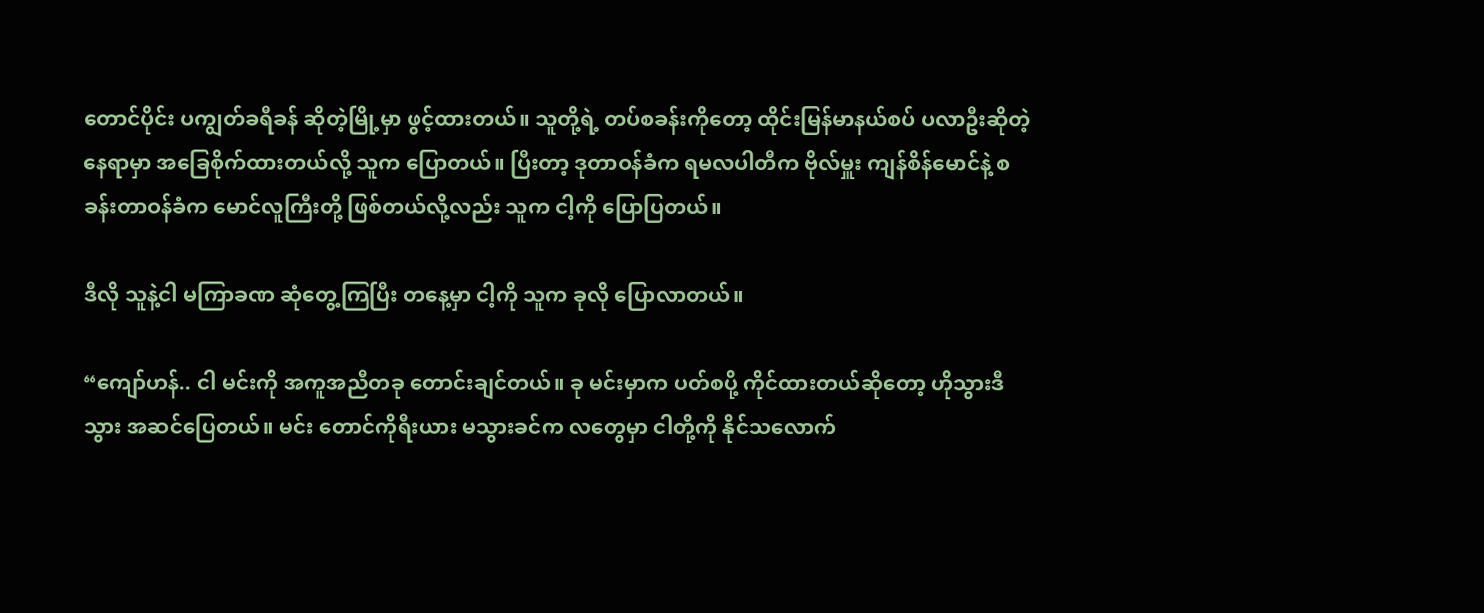တောင်ပိုင်း ပကျွတ်ခရီခန် ဆိုတဲ့မြို့မှာ ဖွင့်ထားတယ်။ သူတို့ရဲ့ တပ်စခန်းကိုတော့ ထိုင်းမြန်မာနယ်စပ် ပလာဦးဆိုတဲ့နေရာမှာ အခြေစိုက်ထားတယ်လို့ သူက ပြောတယ်။ ပြီးတာ့ ဒုတာဝန်ခံက ရမလပါတီက ဗိုလ်မှူး ကျန်စိန်မောင်နဲ့ စခန်းတာဝန်ခံက မောင်လူကြီးတို့ ဖြစ်တယ်လို့လည်း သူက ငါ့ကို ပြောပြတယ်။

ဒီလို သူနဲ့ငါ မကြာခဏ ဆုံတွေ့ကြပြီး တနေ့မှာ ငါ့ကို သူက ခုလို ပြောလာတယ်။

“ကျော်ဟန်.. ငါ မင်းကို အကူအညီတခု တောင်းချင်တယ်။ ခု မင်းမှာက ပတ်စပို့ ကိုင်ထားတယ်ဆိုတော့ ဟိုသွားဒီသွား အဆင်ပြေတယ်။ မင်း တောင်ကိုရီးယား မသွားခင်က လတွေမှာ ငါတို့ကို နိုင်သလောက်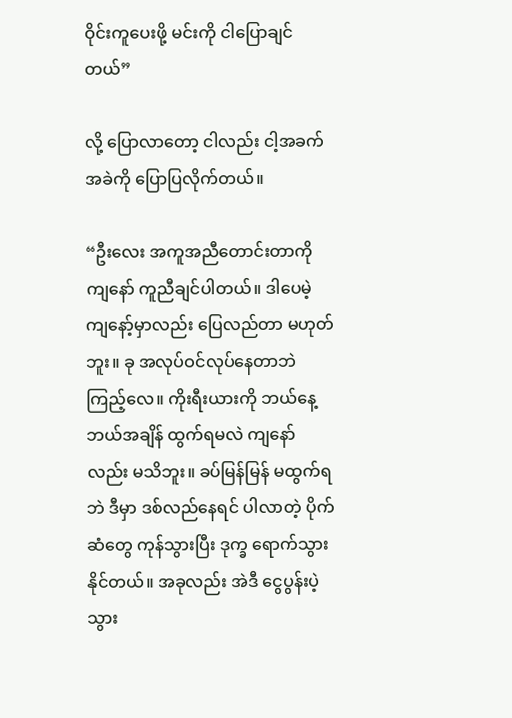ဝိုင်းကူပေးဖို့ မင်းကို ငါပြောချင်တယ်”

လို့ ပြောလာတော့ ငါလည်း ငါ့အခက်အခဲကို ပြောပြလိုက်တယ်။

“ဦးလေး အကူအညီတောင်းတာကို ကျနော် ကူညီချင်ပါတယ်။ ဒါပေမဲ့ ကျနော့်မှာလည်း ပြေလည်တာ မဟုတ်ဘူး။ ခု အလုပ်ဝင်လုပ်နေတာဘဲ ကြည့်လေ။ ကိုးရီးယားကို ဘယ်နေ့ ဘယ်အချိန် ထွက်ရမလဲ ကျနော်လည်း မသိဘူး။ ခပ်မြန်မြန် မထွက်ရဘဲ ဒီမှာ ဒစ်လည်နေရင် ပါလာတဲ့ ပိုက်ဆံတွေ ကုန်သွားပြီး ဒုက္ခ ရောက်သွားနိုင်တယ်။ အခုလည်း အဲဒီ ငွေပွန်းပဲ့သွား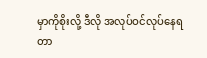မှာကိုစိုးလို့ ဒီလို အလုပ်ဝင်လုပ်နေရတာ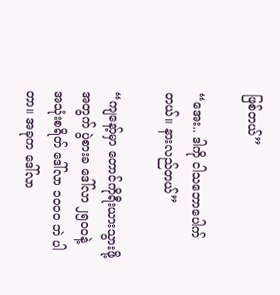ဖြစ်တယ်”

“အေး.. ဒါကို ငါသဘောပေါက်တယ်။ နားလည်တယ်”

“ကျနော့်မှာ တောင်ကိုရီးယားသွားဖို့အတွက် ပွဲစားခ ဒေါ်လာ ၂၅၀၀နဲ့ အသုံးစရိတ် ဒေါ်လာ ၁၀၀၀ ဘဲ ပါတာ။ အခုက ဒေါ်လာ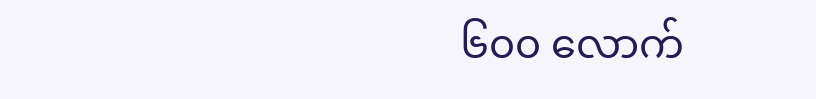၆၀၀ လောက်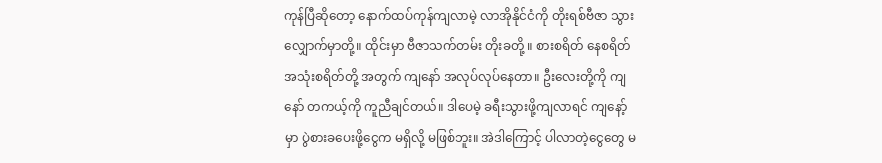ကုန်ပြီဆိုတော့ နောက်ထပ်ကုန်ကျလာမဲ့ လာအိုနိုင်ငံကို တိုးရစ်ဗီဇာ သွားလျှောက်မှာတို့။ ထိုင်းမှာ ဗီဇာသက်တမ်း တိုးခတို့ ။ စားစရိတ် နေစရိတ် အသုံးစရိတ်တို့ အတွက် ကျနော် အလုပ်လုပ်နေတာ။ ဦးလေးတို့ကို ကျနော် တကယ့်ကို ကူညီချင်တယ်။ ဒါပေမဲ့ ခရီးသွားဖို့ကျလာရင် ကျနော့်မှာ ပွဲစားခပေးဖို့ငွေက မရှိလို့ မဖြစ်ဘူး။ အဲဒါကြောင့် ပါလာတဲ့ငွေတွေ မ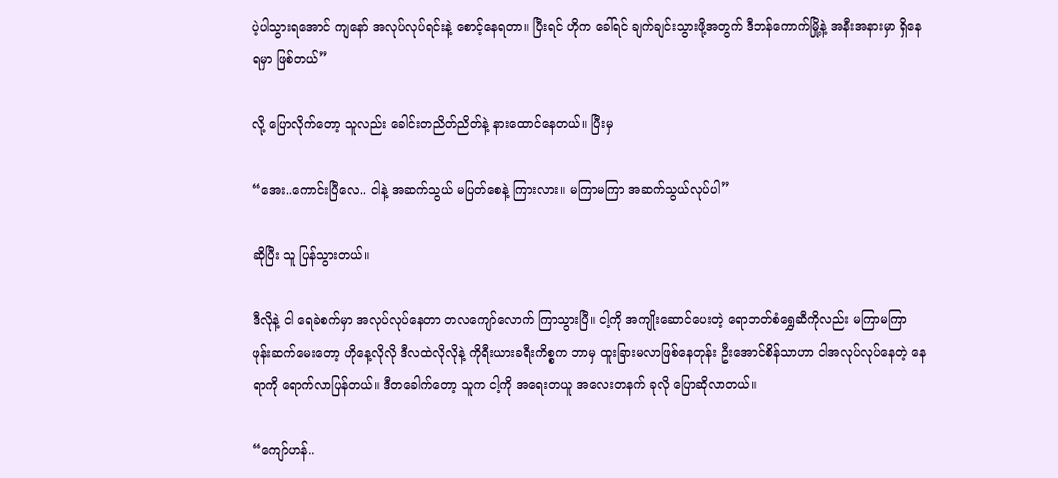ပဲ့ပါသွားရအောင် ကျနော် အလုပ်လုပ်ရင်းနဲ့ စောင့်နေရတာ။ ပြီးရင် ဟိုက ခေါ်ရင် ချက်ချင်းသွားဖို့အတွက် ဒီဘန်ကောက်မြို့နဲ့ အနီးအနားမှာ ရှိနေရမှာ ဖြစ်တယ်”

လို့ ပြောလိုက်တော့ သူလည်း ခေါင်းတညိတ်ညိတ်နဲ့ နားထောင်နေတယ်။ ပြီးမှ

“အေး..ကောင်းပြီလေ.. ငါနဲ့ အဆက်သွယ် မပြတ်စေနဲ့ ကြားလား။ မကြာမကြာ အဆက်သွယ်လုပ်ပါ”

ဆိုပြီး သူ ပြန်သွားတယ်။

ဒီလိုနဲ့ ငါ ရေခဲစက်မှာ အလုပ်လုပ်နေတာ တလကျော်လောက် ကြာသွားပြီ။ ငါ့ကို အကျိုးဆောင်ပေးတဲ့ ရောဘတ်စံရွှေဆီကိုလည်း မကြာမကြာ ဖုန်းဆက်မေးတော့ ဟိုနေ့လိုလို ဒီလထဲလိုလိုနဲ့ ကိုရီးယားခရီးကိစ္စက ဘာမှ ထူးခြားမလာဖြစ်နေတုန်း ဦးအောင်စိန်သာဟာ ငါအလုပ်လုပ်နေတဲ့ နေရာကို ရောက်လာပြန်တယ်။ ဒီတခေါက်တော့ သူက ငါ့ကို အရေးတယူ အလေးတနက် ခုလို ပြောဆိုလာတယ်။

“ကျော်ဟန်..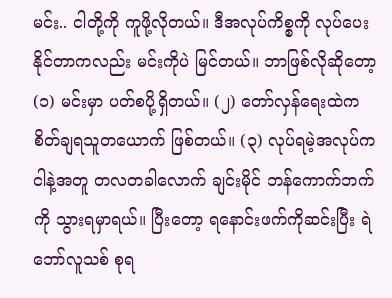မင်း.. ငါတို့ကို ကူဖို့လိုတယ်။ ဒီအလုပ်ကိစ္စကို လုပ်ပေးနိုင်တာကလည်း မင်းကိုပဲ မြင်တယ်။ ဘာဖြစ်လိုဆိုတော့ (၁) မင်းမှာ ပတ်စပို့ရှိတယ်။ (၂) တော်လှန်ရေးထဲက စိတ်ချရသူတယောက် ဖြစ်တယ်။ (၃) လုပ်ရမဲ့အလုပ်က ငါနဲ့အတူ တလတခါလောက် ချင်းမိုင် ဘန်ကောက်ဘက်ကို သွားရမှာရယ်။ ပြီးတော့ ရနောင်းဖက်ကိုဆင်းပြီး ရဲဘော်လူသစ် စုရ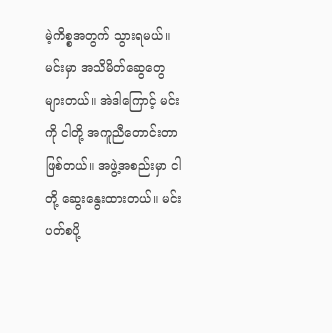မဲ့ကိစ္စအတွက် သွားရမယ်။ မင်းမှာ အသိမိတ်ဆွေတွေ များတယ်။ အဲဒါကြောင့် မင်းကို ငါတို့ အကူညီတောင်းတာ ဖြစ်တယ်။ အဖွဲ့အစည်းမှာ ငါတို့ ဆွေးနွေးထားတယ်။ မင်း ပတ်စပို့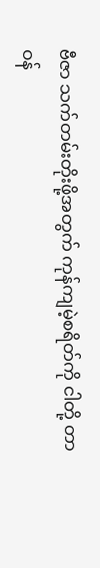ဗီဇာ သက်တမ်းတိုးဖို့အတွက် ကုန်ကျမဲ့စရိတ်ကို ငါတို့ တာဝန်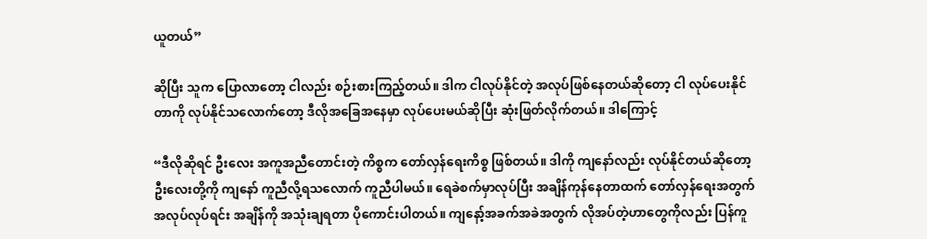ယူတယ်”

ဆိုပြီး သူက ပြောလာတော့ ငါလည်း စဉ်းစားကြည့်တယ်။ ဒါက ငါလုပ်နိုင်တဲ့ အလုပ်ဖြစ်နေတယ်ဆိုတော့ ငါ လုပ်ပေးနိုင်တာကို လုပ်နိုင်သလောက်တော့ ဒီလိုအခြေအနေမှာ လုပ်ပေးမယ်ဆိုပြီး ဆုံးဖြတ်လိုက်တယ်။ ဒါကြောင့်

“ဒီလိုဆိုရင် ဦးလေး အကူအညီတောင်းတဲ့ ကိစ္စက တော်လှန်ရေးကိစ္စ ဖြစ်တယ်။ ဒါကို ကျနော်လည်း လုပ်နိုင်တယ်ဆိုတော့ ဦးလေးတို့ကို ကျနော် ကူညီလို့ရသလောက် ကူညီပါမယ်။ ရေခဲစက်မှာလုပ်ပြီး အချိန်ကုန်နေတာထက် တော်လှန်ရေးအတွက် အလုပ်လုပ်ရင်း အချိန်ကို အသုံးချရတာ ပိုကောင်းပါတယ်။ ကျနော့်အခက်အခဲအတွက် လိုအပ်တဲ့ဟာတွေကိုလည်း ပြန်ကူ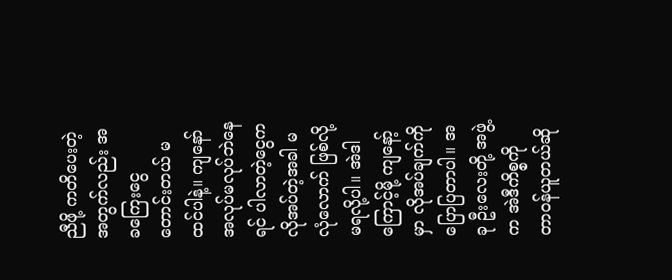ညီဖို့ ကတိပေးတဲ့အတွက်လည်း အခကြေးငွေ တောင်းတယ် မထင်ပါနဲ့။ ကျနော် အလုပ်မလုပ်ဘဲနေရင် ပါလာတဲ့ငွေက လိုအပ်တဲ့အခါ မလုံလောက် ဖြစ်လို့ မရလို့ပါ။ အဲဒါကြောင့်မို့ ကျနော့်မှာ လိုအပ်ချက်ကို ပြောပြတာပါ။ အခု ဦးလေးတို့ အဖွဲ့က အဲဒီကိစ္စကို တာဝန်ယူတယ်ဆို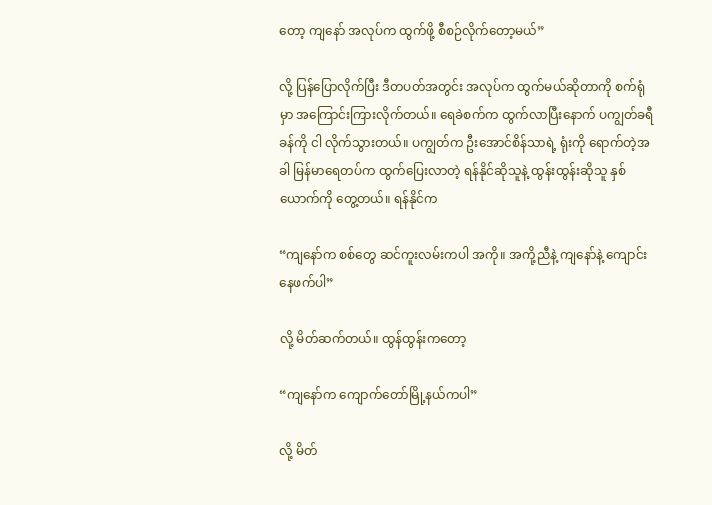တော့ ကျနော် အလုပ်က ထွက်ဖို့ စီစဉ်လိုက်တော့မယ်”

လို့ ပြန်ပြောလိုက်ပြီး ဒီတပတ်အတွင်း အလုပ်က ထွက်မယ်ဆိုတာကို စက်ရုံမှာ အကြောင်းကြားလိုက်တယ်။ ရေခဲစက်က ထွက်လာပြီးနောက် ပကျွတ်ခရီခန်ကို ငါ လိုက်သွားတယ်။ ပကျွတ်က ဦးအောင်စိန်သာရဲ့ ရုံးကို ရောက်တဲ့အခါ မြန်မာရေတပ်က ထွက်ပြေးလာတဲ့ ရန်နိုင်ဆိုသူနဲ့ ထွန်းထွန်းဆိုသူ နှစ်ယောက်ကို တွေ့တယ်။ ရန်နိုင်က

“ကျနော်က စစ်တွေ ဆင်ကူးလမ်းကပါ အကို။ အကို့ညီနဲ့ ကျနော်နဲ့ ကျောင်းနေဖက်ပါ”

လို့ မိတ်ဆက်တယ်။ ထွန်ထွန်းကတော့

“ကျနော်က ကျောက်တော်မြို့နယ်ကပါ”

လို့ မိတ်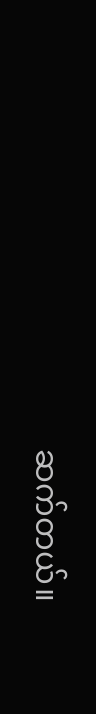ဆက်တယ်။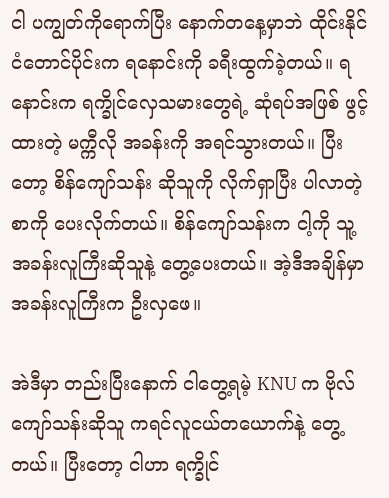ငါ ပကျွတ်ကိုရောက်ပြီး နောက်တနေ့မှာဘဲ ထိုင်းနိုင်ငံတောင်ပိုင်းက ရနောင်းကို ခရီးထွက်ခဲ့တယ်။ ရနောင်းက ရက္ခိုင်လှေသမားတွေရဲ့ ဆုံရပ်အဖြစ် ဖွင့်ထားတဲ့ မက္ကီလို အခန်းကို အရင်သွားတယ်။ ပြီးတော့ စိန်ကျော်သန်း ဆိုသူကို လိုက်ရှာပြီး ပါလာတဲ့စာကို ပေးလိုက်တယ်။ စိန်ကျော်သန်းက ငါ့ကို သူ့အခန်းလူကြီးဆိုသူနဲ့ တွေ့ပေးတယ်။ အဲ့ဒီအချိန်မှာ အခန်းလူကြီးက ဦးလှဖေ။

အဲဒီမှာ တည်းပြီးနောက် ငါတွေ့ရမဲ့ KNU က ဗိုလ်ကျော်သန်းဆိုသူ ကရင်လူငယ်တယောက်နဲ့ တွေ့ တယ်။ ပြီးတော့ ငါဟာ ရက္ခိုင်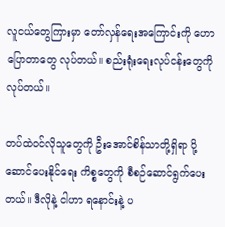လူငယ်တွေကြားမှာ တော်လှန်ရေးအကြောင်းကို ဟောပြောတာတွေ လုပ်တယ်။ စည်းရုံးရေးလုပ်ငန်းတွေကို လုပ်တယ်။

တပ်ထဲဝင်လိုသူတွေကို ဦးအောင်စိန်သာတို့ရှိရာ ပို့ဆောင်ပေးနိုင်ရေး ကိစ္စတွေကို စီစဉ်ဆောင်ရွက်ပေးတယ်။ ဒီလိုနဲ့ ငါဟာ ရနောင်းနဲ့ ပ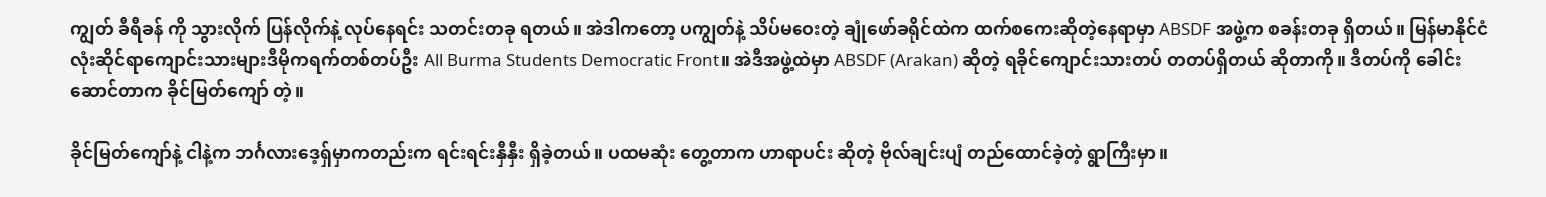ကျွတ် ခီရီခန် ကို သွားလိုက် ပြန်လိုက်နဲ့ လုပ်နေရင်း သတင်းတခု ရတယ်။ အဲဒါကတော့ ပကျွတ်နဲ့ သိပ်မဝေးတဲ့ ချုံဖော်ခရိုင်ထဲက ထက်စကေးဆိုတဲ့နေရာမှာ ABSDF အဖွဲ့က စခန်းတခု ရှိတယ်။ မြန်မာနိုင်ငံလုံးဆိုင်ရာကျောင်းသားများဒီမိုကရက်တစ်တပ်ဦး All Burma Students Democratic Front။ အဲဒီအဖွဲ့ထဲမှာ ABSDF (Arakan) ဆိုတဲ့ ရခိုင်ကျောင်းသားတပ် တတပ်ရှိတယ် ဆိုတာကို။ ဒီတပ်ကို ခေါင်းဆောင်တာက ခိုင်မြတ်ကျော် တဲ့။

ခိုင်မြတ်ကျော်နဲ့ ငါနဲ့က ဘင်္ဂလားဒေ့ရှ်မှာကတည်းက ရင်းရင်းနှီနှီး ရှိခဲ့တယ်။ ပထမဆုံး တွေ့တာက ဟာရာပင်း ဆိုတဲ့ ဗိုလ်ချင်းပျံ တည်ထောင်ခဲ့တဲ့ ရွာကြီးမှာ။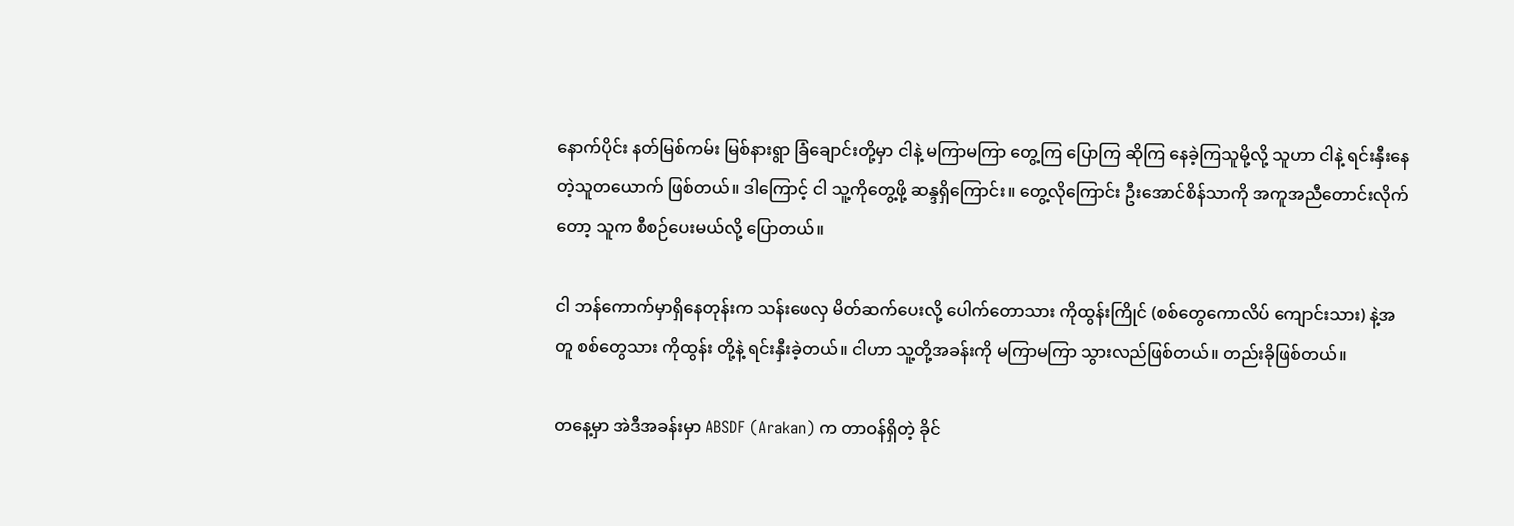နောက်ပိုင်း နတ်မြစ်ကမ်း မြစ်နားရွာ ခြံချောင်းတို့မှာ ငါနဲ့ မကြာမကြာ တွေ့ကြ ပြောကြ ဆိုကြ နေခဲ့ကြသူမို့လို့ သူဟာ ငါနဲ့ ရင်းနှီးနေတဲ့သူတယောက် ဖြစ်တယ်။ ဒါကြောင့် ငါ သူ့ကိုတွေ့ဖို့ ဆန္ဒရှိကြောင်း။ တွေ့လိုကြောင်း ဦးအောင်စိန်သာကို အကူအညီတောင်းလိုက်တော့ သူက စီစဉ်ပေးမယ်လို့ ပြောတယ်။

ငါ ဘန်ကောက်မှာရှိနေတုန်းက သန်းဖေလှ မိတ်ဆက်ပေးလို့ ပေါက်တောသား ကိုထွန်းကြိုင် (စစ်တွေကောလိပ် ကျောင်းသား) နဲ့အတူ စစ်တွေသား ကိုထွန်း တို့နဲ့ ရင်းနှီးခဲ့တယ်။ ငါဟာ သူ့တို့အခန်းကို မကြာမကြာ သွားလည်ဖြစ်တယ်။ တည်းခိုဖြစ်တယ်။

တနေ့မှာ အဲဒီအခန်းမှာ ABSDF (Arakan) က တာဝန်ရှိတဲ့ ခိုင်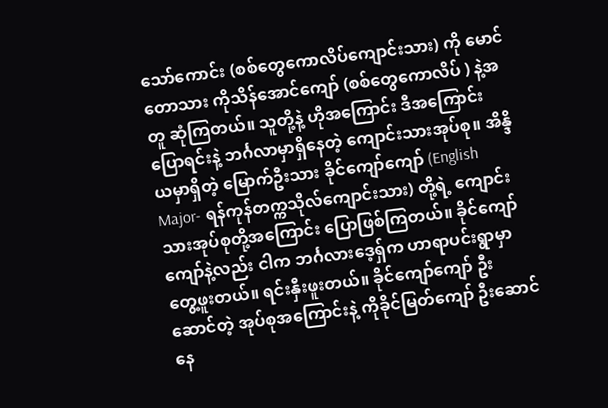သော်ကောင်း (စစ်တွေကောလိပ်ကျောင်းသား) ကို မောင်တောသား ကိုသိန်အောင်ကျော် (စစ်တွေကောလိပ် ) နဲ့အတူ ဆုံကြတယ်။ သူတို့နဲ့ ဟိုအကြောင်း ဒီအကြောင်း ပြောရင်းနဲ့ ဘင်္ဂလာမှာရှိနေတဲ့ ကျောင်းသားအုပ်စု။ အိန္ဒိယမှာရှိတဲ့ မြောက်ဦးသား ခိုင်ကျော်ကျော် (English Major- ရန်ကုန်တက္ကသိုလ်ကျောင်းသား) တို့ရဲ့ ကျောင်းသားအုပ်စုတို့အကြောင်း ပြောဖြစ်ကြတယ်။ ခိုင်ကျော်ကျော်နဲ့လည်း ငါက ဘင်္ဂလားဒေ့ရှ်က ဟာရာပင်းရွာမှာ တွေ့ဖူးတယ်။ ရင်းနှီးဖူးတယ်။ ခိုင်ကျော်ကျော် ဦးဆောင်တဲ့ အုပ်စုအကြောင်းနဲ့ ကိုခိုင်မြတ်ကျော် ဦးဆောင်နေ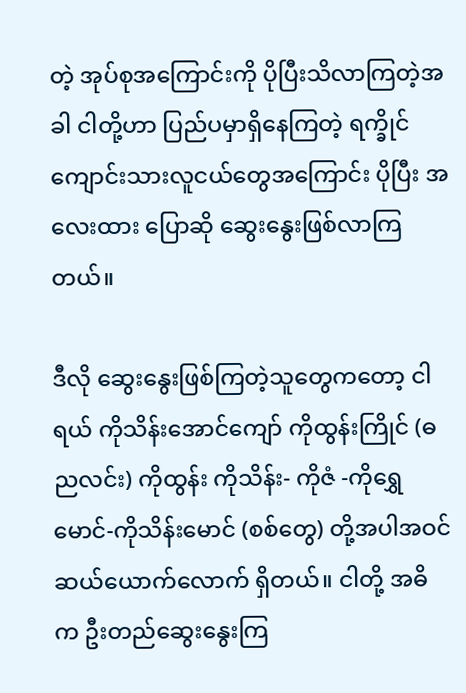တဲ့ အုပ်စုအကြောင်းကို ပိုပြီးသိလာကြတဲ့အခါ ငါတို့ဟာ ပြည်ပမှာရှိနေကြတဲ့ ရက္ခိုင်ကျောင်းသားလူငယ်တွေအကြောင်း ပိုပြီး အလေးထား ပြောဆို ဆွေးနွေးဖြစ်လာကြတယ်။

ဒီလို ဆွေးနွေးဖြစ်ကြတဲ့သူတွေကတော့ ငါရယ် ကိုသိန်းအောင်ကျော် ကိုထွန်းကြိုင် (ဓညလင်း) ကိုထွန်း ကိုသိန်း- ကိုဇံ -ကိုရွှေမောင်-ကိုသိန်းမောင် (စစ်တွေ) တို့အပါအဝင် ဆယ်ယောက်လောက် ရှိတယ်။ ငါတို့ အဓိက ဦးတည်ဆွေးနွေးကြ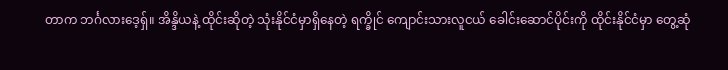တာက ဘင်္ဂလားဒေ့ရှ်။ အိန္ဒိယနဲ့ ထိုင်းဆိုတဲ့ သုံးနိုင်ငံမှာရှိနေတဲ့ ရက္ခိုင် ကျောင်းသားလူငယ် ခေါင်းဆောင်ပိုင်းကို ထိုင်းနိုင်ငံမှာ တွေ့ဆုံ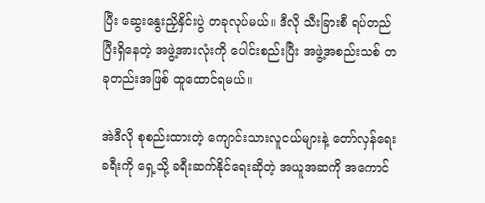ပြီး ဆွေးနွေးညှိနှိင်းပွဲ တခုလုပ်မယ်။ ဒီလို သီးခြားစီ ရပ်တည်ပြီးရှိနေတဲ့ အဖွဲ့အားလုံးကို ပေါင်းစည်းပြီး အဖွဲ့အစည်းသစ် တခုတည်းအဖြစ် ထူထောင်ရမယ်။

အဲဒီလို စုစည်းထားတဲ့ ကျောင်းသားလူငယ်များနဲ့ တော်လှန်ရေးခရီးကို ရှေ့သို့ ခရီးဆက်နိုင်ရေးဆိုတဲ့ အယူအဆကို အကောင်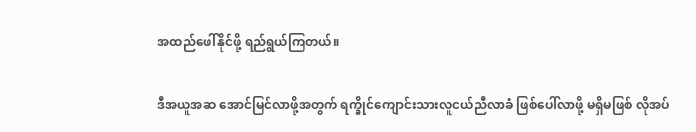အထည်ဖေါ်နိုင်ဖို့ ရည်ရွယ်ကြတယ်။

ဒီအယူအဆ အောင်မြင်လာဖို့အတွက် ရက္ခိုင်ကျောင်းသားလူငယ်ညီလာခံ ဖြစ်ပေါ်လာဖို့ မရှိမဖြစ် လိုအပ်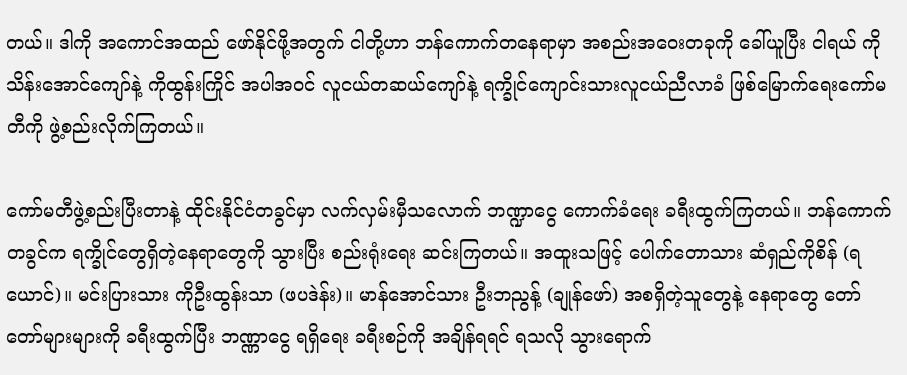တယ်။ ဒါကို အကောင်အထည် ဖော်နိုင်ဖို့အတွက် ငါတို့ဟာ ဘန်ကောက်တနေရာမှာ အစည်းအဝေးတခုကို ခေါ်ယူပြီး ငါရယ် ကိုသိန်းအောင်ကျော်နဲ့ ကိုထွန်းကြိုင် အပါအဝင် လူငယ်တဆယ်ကျော်နဲ့ ရက္ခိုင်ကျောင်းသားလူငယ်ညီလာခံ ဖြစ်မြောက်ရေးကော်မတီကို ဖွဲ့စည်းလိုက်ကြတယ်။

ကော်မတီဖွဲ့စည်းပြီးတာနဲ့ ထိုင်းနိုင်ငံတခွင်မှာ လက်လှမ်းမှီသလောက် ဘဏ္ဍာငွေ ကောက်ခံရေး ခရီးထွက်ကြတယ်။ ဘန်ကောက်တခွင်က ရက္ခိုင်တွေရှိတဲ့နေရာတွေကို သွားပြီး စည်းရုံးရေး ဆင်းကြတယ်။ အထူးသဖြင့် ပေါက်တောသား ဆံရှည်ကိုစိန် (ရယောင်)။ မင်းပြားသား ကိုဦးထွန်းသာ (ဖပဒဲန်း)။ မာန်အောင်သား ဦးဘညွန့် (ချုန်ဖော်) အစရှိတဲ့သူတွေနဲ့ နေရာတွေ တော်တော်များများကို ခရီးထွက်ပြီး ဘဏ္ဏာငွေ ရရှိရေး ခရီးစဉ်ကို အချိန်ရရင် ရသလို သွားရောက်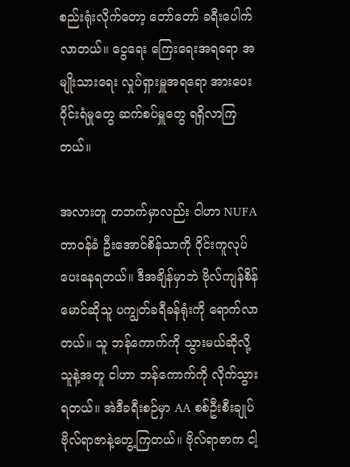စည်းရုံးလိုက်တော့ တော်တော် ခရီးပေါက်လာတယ်။ ငွေရေး ကြေးရေးအရရော အမျိုးသားရေး လှုပ်ရှားမှူအရရော အားပေးဝိုင်းရံမှုတွေ ဆက်စပ်မှူတွေ ရရှိလာကြတယ်။

အလားတူ တဘက်မှာလည်း ငါဟာ NUFA တာဝန်ခံ ဦးအောင်စိန်သာကို ဝိုင်းကူလုပ်ပေးနေရတယ်။ ဒီအချိန်မှာဘဲ ဗိုလ်ကျန်စိန်မောင်ဆိုသူ ပကျွတ်ခရီခန်ရုံးကို ရောက်လာတယ်။ သူ ဘန်ကောက်ကို သွားမယ်ဆိုလို့ သူနဲ့အတူ ငါဟာ ဘန်ကောက်ကို လိုက်သွားရတယ်။ အဲဒီခရီးစဉ်မှာ AA စစ်ဦးစီးချုပ် ဗိုလ်ရာဇာနဲ့တွေ့ကြတယ်။ ဗိုလ်ရာဇာက ငါ့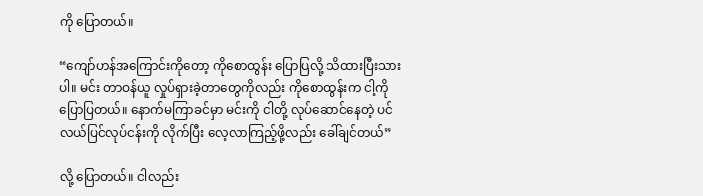ကို ပြောတယ်။

“ကျော်ဟန်အကြောင်းကိုတော့ ကိုစောထွန်း ပြောပြလို့ သိထားပြီးသားပါ။ မင်း တာဝန်ယူ လှုပ်ရှားခဲ့တာတွေကိုလည်း ကိုစောထွန်းက ငါ့ကို ပြောပြတယ်။ နောက်မကြာခင်မှာ မင်းကို ငါတို့ လုပ်ဆောင်နေတဲ့ ပင်လယ်ပြင်လုပ်ငန်းကို လိုက်ပြီး လေ့လာကြည့်ဖို့လည်း ခေါ်ချင်တယ်”

လို့ ပြောတယ်။ ငါလည်း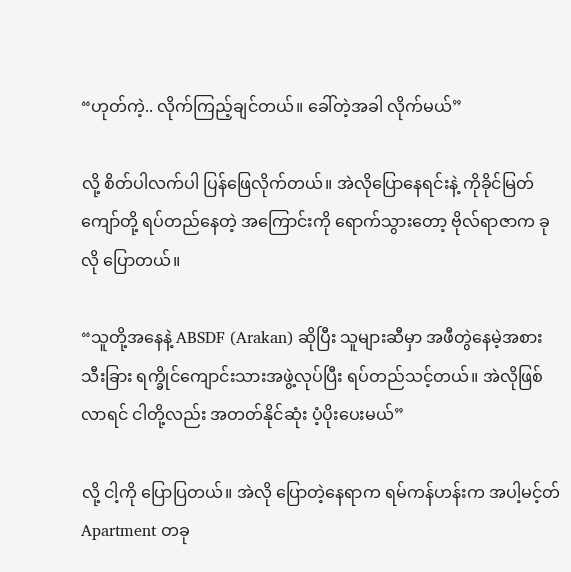“ဟုတ်ကဲ့.. လိုက်ကြည့်ချင်တယ်။ ခေါ်တဲ့အခါ လိုက်မယ်”

လို့ စိတ်ပါလက်ပါ ပြန်ဖြေလိုက်တယ်။ အဲလိုပြောနေရင်းနဲ့ ကိုခိုင်မြတ်ကျော်တို့ ရပ်တည်နေတဲ့ အကြောင်းကို ရောက်သွားတော့ ဗိုလ်ရာဇာက ခုလို ပြောတယ်။

“သူတို့အနေနဲ့ ABSDF (Arakan) ဆိုပြီး သူများဆီမှာ အဖီတွဲနေမဲ့အစား သီးခြား ရက္ခိုင်ကျောင်းသားအဖွဲ့လုပ်ပြီး ရပ်တည်သင့်တယ်။ အဲလိုဖြစ်လာရင် ငါတို့လည်း အတတ်နိုင်ဆုံး ပံ့ပိုးပေးမယ်”

လို့ ငါ့ကို ပြောပြတယ်။ အဲလို ပြောတဲ့နေရာက ရမ်ကန်ဟန်းက အပါ့မင့်တ် Apartment တခု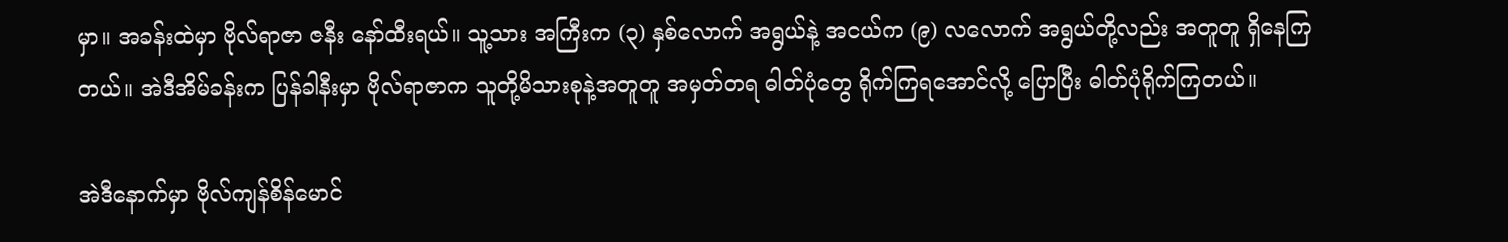မှာ။ အခန်းထဲမှာ ဗိုလ်ရာဇာ ဇနီး နော်ထီးရယ်။ သူ့သား အကြီးက (၃) နှစ်လောက် အရွယ်နဲ့ အငယ်က (၉) လလောက် အရွယ်တို့လည်း အတူတူ ရှိနေကြတယ်။ အဲဒီအိမ်ခန်းက ပြန်ခါနီးမှာ ဗိုလ်ရာဇာက သူတို့မိသားစုနဲ့အတူတူ အမှတ်တရ ဓါတ်ပုံတွေ ရိုက်ကြရအောင်လို့ ပြောပြီး ဓါတ်ပုံရိုက်ကြတယ်။

အဲဒီနောက်မှာ ဗိုလ်ကျန်စိန်မောင်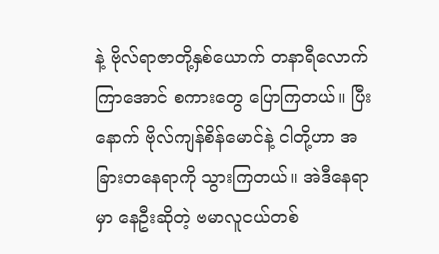နဲ့ ဗိုလ်ရာဇာတို့နှစ်ယောက် တနာရီလောက်ကြာအောင် စကားတွေ ပြောကြတယ်။ ပြီးနောက် ဗိုလ်ကျန်စိန်မောင်နဲ့ ငါတို့ဟာ အခြားတနေရာကို သွားကြတယ်။ အဲဒီနေရာမှာ နေဦးဆိုတဲ့ ဗမာလူငယ်တစ်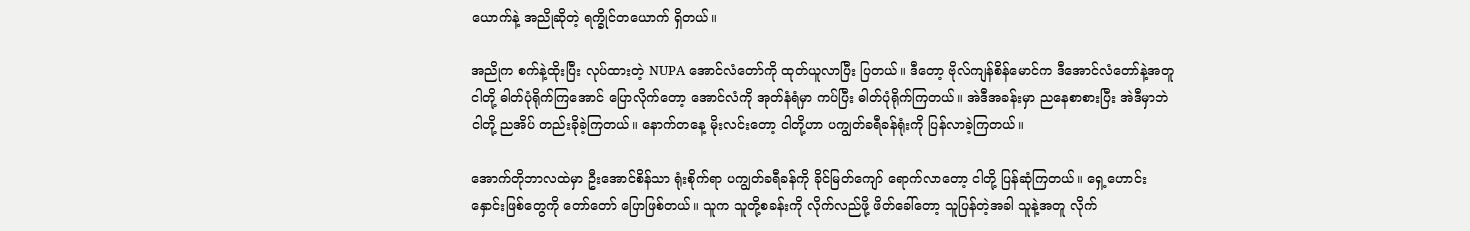ယောက်နဲ့ အညိုဆိုတဲ့ ရက္ခိုင်တယောက် ရှိတယ်။

အညိုက စက်နဲ့ထိုးပြီး လုပ်ထားတဲ့ NUPA အောင်လံတော်ကို ထုတ်ယူလာပြီး ပြတယ်။ ဒီတော့ ဗိုလ်ကျန်စိန်မောင်က ဒီအောင်လံတော်နဲ့အတူ ငါတို့ ဓါတ်ပုံရိုက်ကြအောင် ပြောလိုက်တော့ အောင်လံကို အုတ်နံရံမှာ ကပ်ပြီး ဓါတ်ပုံရိုက်ကြတယ်။ အဲဒီအခန်းမှာ ညနေစာစားပြီး အဲဒီမှာဘဲ ငါတို့ ညအိပ် တည်းခိုခဲ့ကြတယ်။ နောက်တနေ့ မိုးလင်းတော့ ငါတို့ဟာ ပကျွတ်ခရီခန်ရုံးကို ပြန်လာခဲ့ကြတယ်။

အောက်တိုဘာလထဲမှာ ဦးအောင်စိန်သာ ရုံးစိုက်ရာ ပကျွတ်ခရီခန်ကို ခိုင်မြတ်ကျော် ရောက်လာတော့ ငါတို့ ပြန်ဆုံကြတယ်။ ရှေ့ဟောင်းနှောင်းဖြစ်တွေကို တော်တော် ပြောဖြစ်တယ်။ သူက သူတို့စခန်းကို လိုက်လည်ဖို့ ဖိတ်ခေါ်တော့ သူပြန်တဲ့အခါ သူနဲ့အတူ လိုက်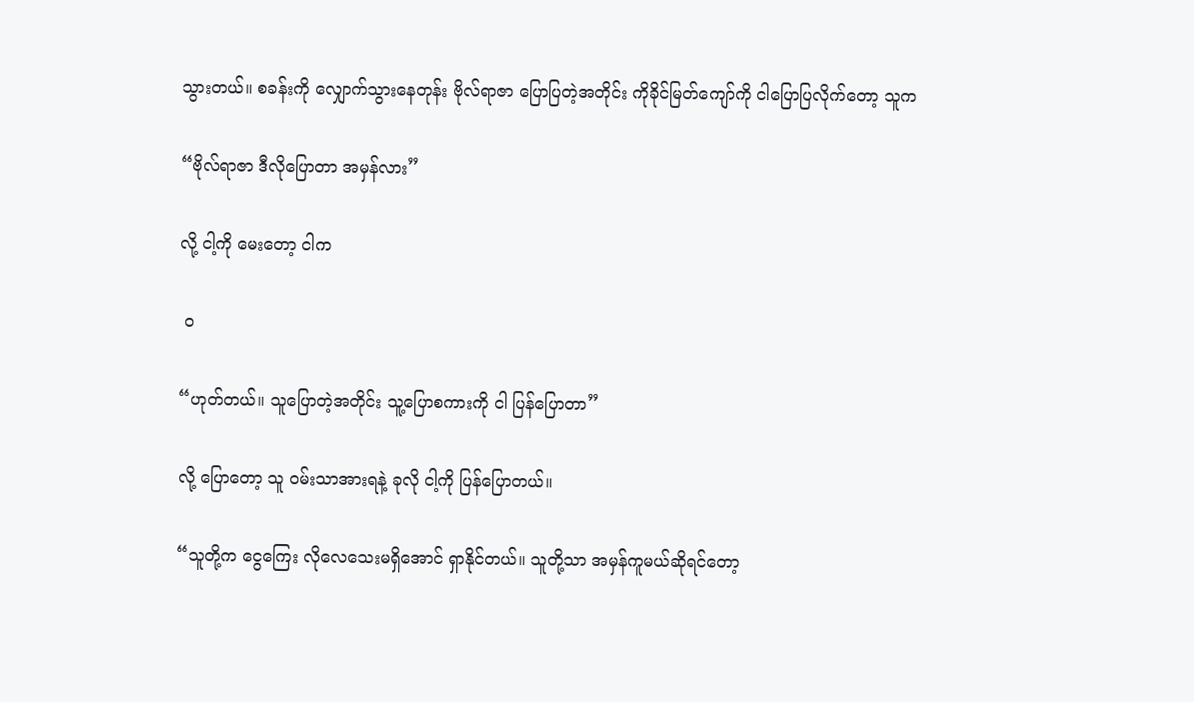သွားတယ်။ စခန်းကို လျှောက်သွားနေတုန်း ဗိုလ်ရာဇာ ပြောပြတဲ့အတိုင်း ကိုခိုင်မြတ်ကျော်ကို ငါပြောပြလိုက်တော့ သူက

“ဗိုလ်ရာဇာ ဒီလိုပြောတာ အမှန်လား”

လို့ ငါ့ကို မေးတော့ ငါက

 ၀

“ဟုတ်တယ်။ သူပြောတဲ့အတိုင်း သူ့ပြောစကားကို ငါ ပြန်ပြောတာ”

လို့ ပြောတော့ သူ ဝမ်းသာအားရနဲ့ ခုလို ငါ့ကို ပြန်ပြောတယ်။

“သူတို့က ငွေကြေး လိုလေသေးမရှိအောင် ရှာနိုင်တယ်။ သူတို့သာ အမှန်ကူမယ်ဆိုရင်တော့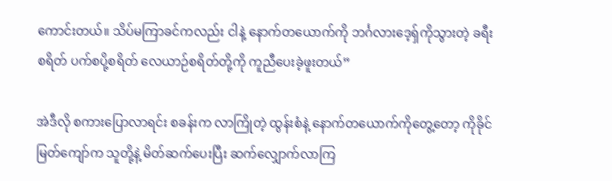ကောင်းတယ်။ သိပ်မကြာခင်ကလည်း ငါနဲ့ နောက်တယောက်ကို ဘင်္ဂလားဒေ့ရှ်ကိုသွားတဲ့ ခရီးစရိတ် ပက်စပို့စရိတ် လေယာဉ်စရိတ်တို့ကို ကူညီပေးခဲ့ဖူးတယ်”

အဲဒီလို စကားပြောလာရင်း စခန်းက လာကြိုတဲ့ ထွန်းစံနဲ့ နောက်တယောက်ကိုတွေ့တော့ ကိုခိုင်မြတ်ကျော်က သူတို့နဲ့ မိတ်ဆက်ပေးပြီး ဆက်လျှောက်လာကြ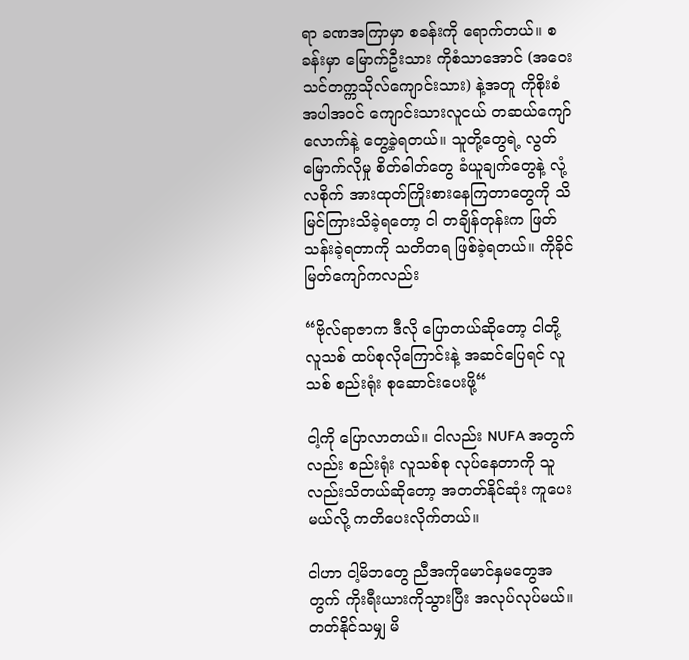ရာ ခဏအကြာမှာ စခန်းကို ရောက်တယ်။ စခန်းမှာ မြောက်ဦးသား ကိုစံသာအောင် (အဝေးသင်တက္ကသိုလ်ကျောင်းသား) နဲ့အတူ ကိုစိုးစံ အပါအဝင် ကျောင်းသားလူငယ် တဆယ်ကျော်လောက်နဲ့ တွေ့ခဲ့ရတယ်။ သူတို့တွေရဲ့ လွတ်မြောက်လိုမှု စိတ်ဓါတ်တွေ ခံယူချက်တွေနဲ့ လုံ့လစိုက် အားထုတ်ကြိုးစားနေကြတာတွေကို သိမြင်ကြားသိခဲ့ရတော့ ငါ တချိန်တုန်းက ဖြတ်သန်းခဲ့ရတာကို သတိတရ ဖြစ်ခဲ့ရတယ်။ ကိုခိုင်မြတ်ကျော်ကလည်း

“ဗိုလ်ရာဇာက ဒီလို ပြောတယ်ဆိုတော့ ငါတို့ လူသစ် ထပ်စုလိုကြောင်းနဲ့ အဆင်ပြေရင် လူသစ် စည်းရုံး စုဆောင်းပေးဖို့“

ငါ့ကို ပြောလာတယ်။ ငါလည်း NUFA အတွက်လည်း စည်းရုံး လူသစ်စု လုပ်နေတာကို သူလည်းသိတယ်ဆိုတော့ အတတ်နိုင်ဆုံး ကူပေးမယ်လို့ ကတိပေးလိုက်တယ်။

ငါဟာ ငါ့မိဘတွေ ညီအကိုမောင်နှမတွေအတွက် ကိုးရီးယားကိုသွားပြီး အလုပ်လုပ်မယ်။ တတ်နိုင်သမျှ မိ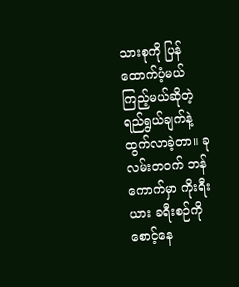သားစုကို ပြန်ထောက်ပံ့မယ် ကြည့်မယ်ဆိုတဲ့ ရည်ရွယ်ချက်နဲ့ ထွက်လာခဲ့တာ။ ခု လမ်းတဝက် ဘန်ကောက်မှာ ကိုးရီးယား ခရီးစဉ်ကို စောင့်နေ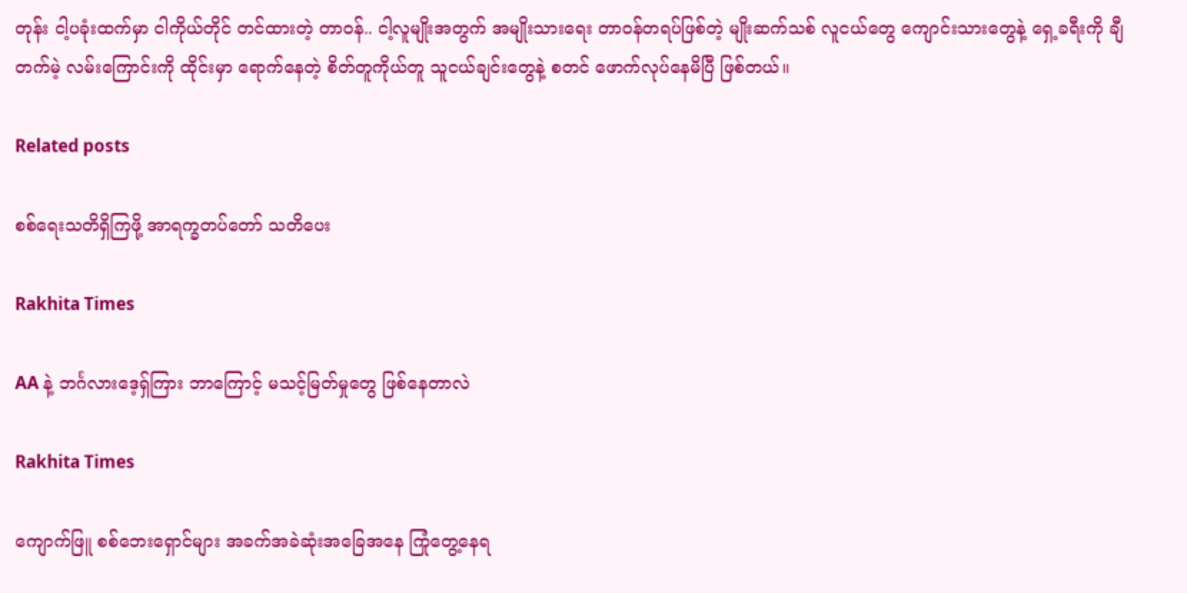တုန်း ငါ့ပခုံးထက်မှာ ငါကိုယ်တိုင် တင်ထားတဲ့ တာဝန်.. ငါ့လူမျိုးအတွက် အမျိုးသားရေး တာဝန်တရပ်ဖြစ်တဲ့ မျိုးဆက်သစ် လူငယ်တွေ ကျောင်းသားတွေနဲ့ ရှေ့ခရီးကို ချီတက်မဲ့ လမ်းကြောင်းကို ထိုင်းမှာ ရောက်နေတဲ့ စိတ်တူကိုယ်တူ သူငယ်ချင်းတွေနဲ့ စတင် ဖောက်လုပ်နေမိပြီ ဖြစ်တယ်။

Related posts

စစ်ရေးသတိရှိကြဖို့ အာရက္ခတပ်တော် သတိပေး

Rakhita Times

AA နဲ့ ဘင်္ဂလားဒေ့ရှ်ကြား ဘာကြောင့် မသင့်မြတ်မှုတွေ ဖြစ်နေတာလဲ

Rakhita Times

ကျောက်ဖြူ စစ်ဘေးရှောင်များ အခက်အခဲဆုံးအခြေအနေ ကြုံတွေ့နေရ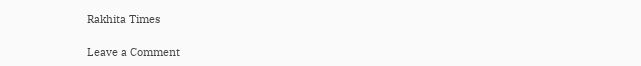Rakhita Times

Leave a Comment